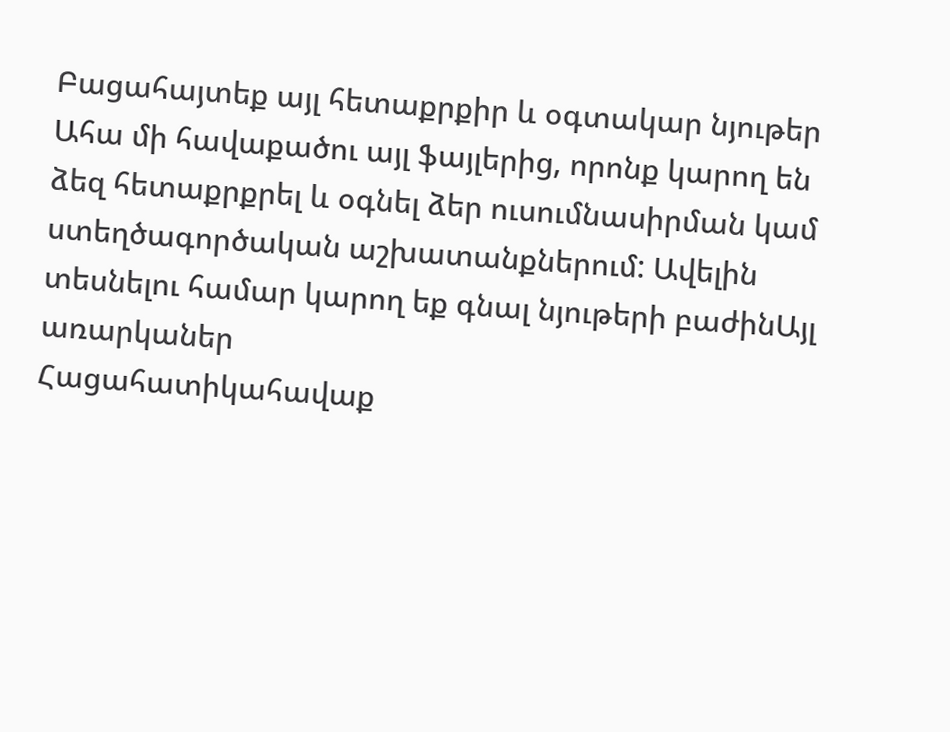Բացահայտեք այլ հետաքրքիր և օգտակար նյութեր
Ահա մի հավաքածու այլ ֆայլերից, որոնք կարող են ձեզ հետաքրքրել և օգնել ձեր ուսումնասիրման կամ ստեղծագործական աշխատանքներում: Ավելին տեսնելու համար կարող եք գնալ նյութերի բաժինԱյլ առարկաներ
Հացահատիկահավաք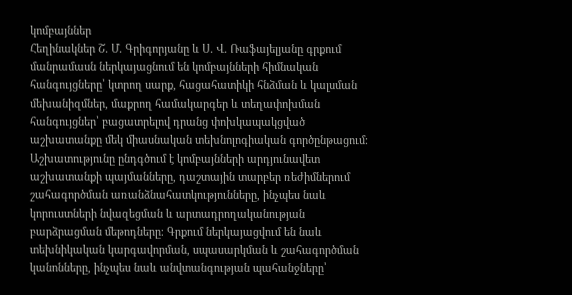կոմբայններ
Հեղինակներ Շ. Մ. Գրիգորյանը և Ս. Վ. Ռաֆայելյանը գրքում մանրամասն ներկայացնում են կոմբայնների հիմնական հանգույցները՝ կտրող սարք, հացահատիկի հնձման և կալսման մեխանիզմներ, մաքրող համակարգեր և տեղափոխման հանգույցներ՝ բացատրելով դրանց փոխկապակցված աշխատանքը մեկ միասնական տեխնոլոգիական գործընթացում։ Աշխատությունը ընդգծում է կոմբայնների արդյունավետ աշխատանքի պայմանները, դաշտային տարբեր ռեժիմներում շահագործման առանձնահատկությունները, ինչպես նաև կորուստների նվազեցման և արտադրողականության բարձրացման մեթոդները։ Գրքում ներկայացվում են նաև տեխնիկական կարգավորման, սպասարկման և շահագործման կանոնները, ինչպես նաև անվտանգության պահանջները՝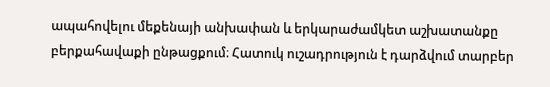ապահովելու մեքենայի անխափան և երկարաժամկետ աշխատանքը բերքահավաքի ընթացքում։ Հատուկ ուշադրություն է դարձվում տարբեր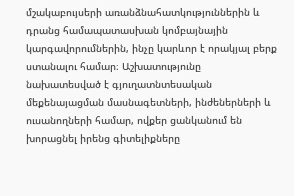մշակաբույսերի առանձնահատկություններին և դրանց համապատասխան կոմբայնային կարգավորումներին, ինչը կարևոր է որակյալ բերք ստանալու համար։ Աշխատությունը նախատեսված է գյուղատնտեսական մեքենայացման մասնագետների, ինժեներների և ուսանողների համար, ովքեր ցանկանում են խորացնել իրենց գիտելիքները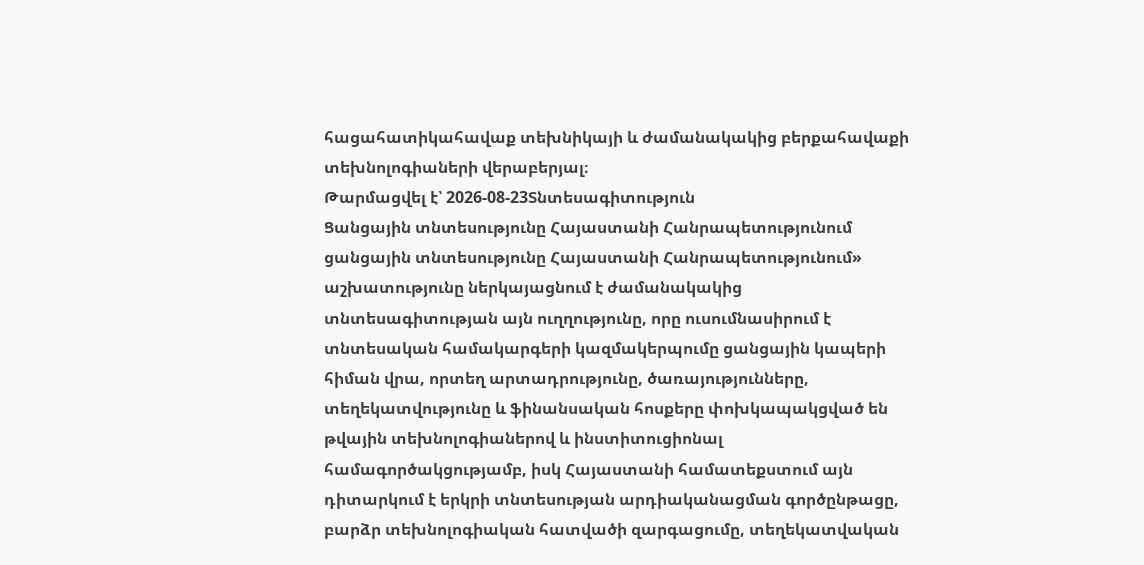հացահատիկահավաք տեխնիկայի և ժամանակակից բերքահավաքի տեխնոլոգիաների վերաբերյալ։
Թարմացվել է՝ 2026-08-23Տնտեսագիտություն
Ցանցային տնտեսությունը Հայաստանի Հանրապետությունում
ցանցային տնտեսությունը Հայաստանի Հանրապետությունում» աշխատությունը ներկայացնում է ժամանակակից տնտեսագիտության այն ուղղությունը, որը ուսումնասիրում է տնտեսական համակարգերի կազմակերպումը ցանցային կապերի հիման վրա, որտեղ արտադրությունը, ծառայությունները, տեղեկատվությունը և ֆինանսական հոսքերը փոխկապակցված են թվային տեխնոլոգիաներով և ինստիտուցիոնալ համագործակցությամբ, իսկ Հայաստանի համատեքստում այն դիտարկում է երկրի տնտեսության արդիականացման գործընթացը, բարձր տեխնոլոգիական հատվածի զարգացումը, տեղեկատվական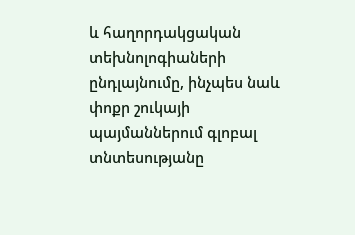և հաղորդակցական տեխնոլոգիաների ընդլայնումը, ինչպես նաև փոքր շուկայի պայմաններում գլոբալ տնտեսությանը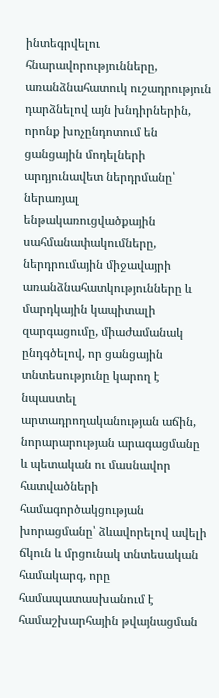ինտեգրվելու հնարավորությունները, առանձնահատուկ ուշադրություն դարձնելով այն խնդիրներին, որոնք խոչընդոտում են ցանցային մոդելների արդյունավետ ներդրմանը՝ ներառյալ ենթակառուցվածքային սահմանափակումները, ներդրումային միջավայրի առանձնահատկությունները և մարդկային կապիտալի զարգացումը, միաժամանակ ընդգծելով, որ ցանցային տնտեսությունը կարող է նպաստել արտադրողականության աճին, նորարարության արագացմանը և պետական ու մասնավոր հատվածների համագործակցության խորացմանը՝ ձևավորելով ավելի ճկուն և մրցունակ տնտեսական համակարգ, որը համապատասխանում է համաշխարհային թվայնացման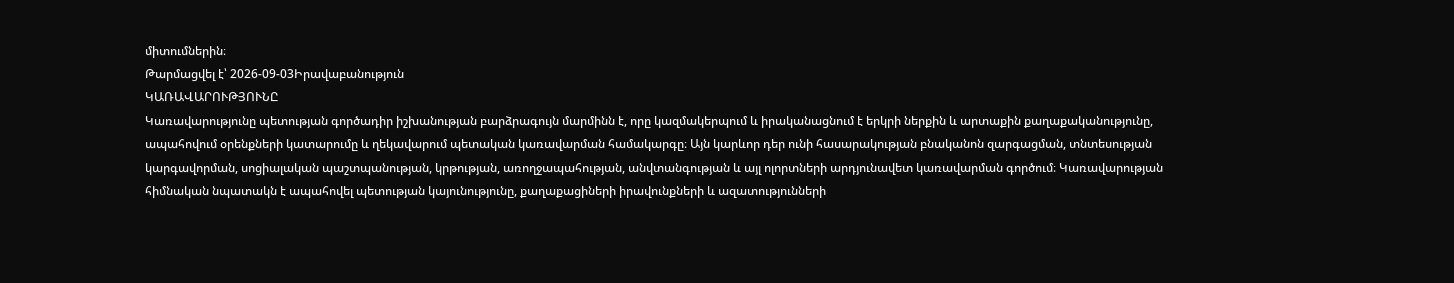միտումներին։
Թարմացվել է՝ 2026-09-03Իրավաբանություն
ԿԱՌԱՎԱՐՈՒԹՅՈՒՆԸ
Կառավարությունը պետության գործադիր իշխանության բարձրագույն մարմինն է, որը կազմակերպում և իրականացնում է երկրի ներքին և արտաքին քաղաքականությունը, ապահովում օրենքների կատարումը և ղեկավարում պետական կառավարման համակարգը։ Այն կարևոր դեր ունի հասարակության բնականոն զարգացման, տնտեսության կարգավորման, սոցիալական պաշտպանության, կրթության, առողջապահության, անվտանգության և այլ ոլորտների արդյունավետ կառավարման գործում։ Կառավարության հիմնական նպատակն է ապահովել պետության կայունությունը, քաղաքացիների իրավունքների և ազատությունների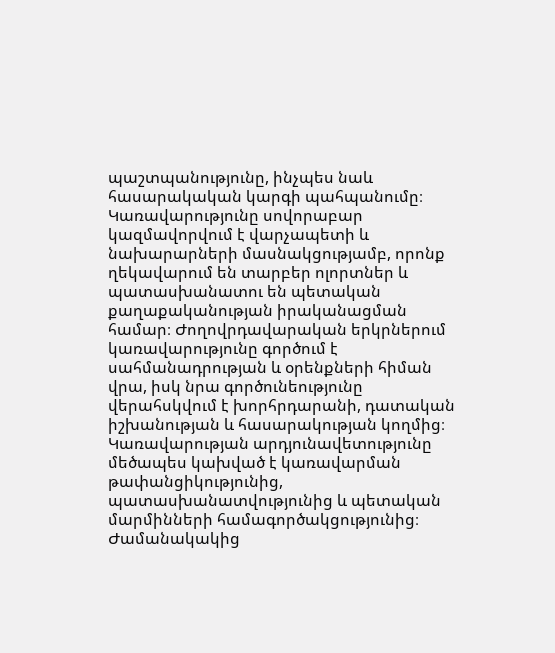պաշտպանությունը, ինչպես նաև հասարակական կարգի պահպանումը։ Կառավարությունը սովորաբար կազմավորվում է վարչապետի և նախարարների մասնակցությամբ, որոնք ղեկավարում են տարբեր ոլորտներ և պատասխանատու են պետական քաղաքականության իրականացման համար։ Ժողովրդավարական երկրներում կառավարությունը գործում է սահմանադրության և օրենքների հիման վրա, իսկ նրա գործունեությունը վերահսկվում է խորհրդարանի, դատական իշխանության և հասարակության կողմից։ Կառավարության արդյունավետությունը մեծապես կախված է կառավարման թափանցիկությունից, պատասխանատվությունից և պետական մարմինների համագործակցությունից։ Ժամանակակից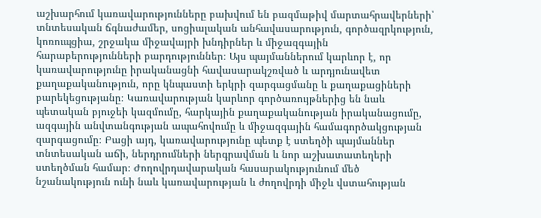աշխարհում կառավարությունները բախվում են բազմաթիվ մարտահրավերների՝ տնտեսական ճգնաժամեր, սոցիալական անհավասարություն, գործազրկություն, կոռուպցիա, շրջակա միջավայրի խնդիրներ և միջազգային հարաբերությունների բարդություններ։ Այս պայմաններում կարևոր է, որ կառավարությունը իրականացնի հավասարակշռված և արդյունավետ քաղաքականություն, որը կնպաստի երկրի զարգացմանը և քաղաքացիների բարեկեցությանը։ Կառավարության կարևոր գործառույթներից են նաև պետական բյուջեի կազմումը, հարկային քաղաքականության իրականացումը, ազգային անվտանգության ապահովումը և միջազգային համագործակցության զարգացումը։ Բացի այդ, կառավարությունը պետք է ստեղծի պայմաններ տնտեսական աճի, ներդրումների ներգրավման և նոր աշխատատեղերի ստեղծման համար։ Ժողովրդավարական հասարակությունում մեծ նշանակություն ունի նաև կառավարության և ժողովրդի միջև վստահության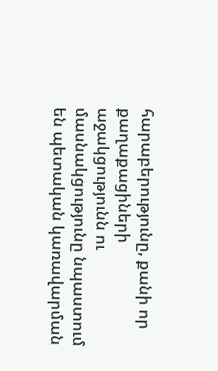հարաբերությունը, քանի որ քաղաքացիների աջակցությունն ու մասնակցությունը նպաստում են պետական կառավարման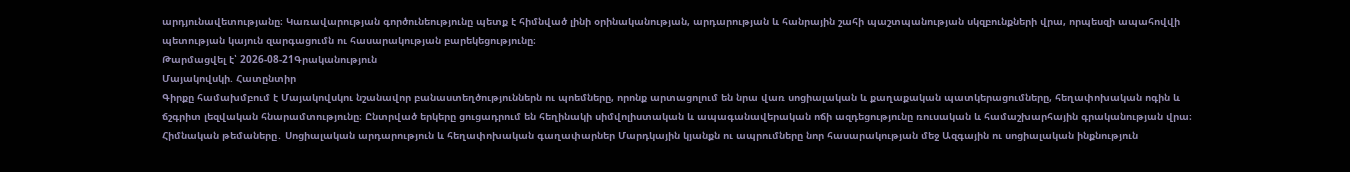արդյունավետությանը։ Կառավարության գործունեությունը պետք է հիմնված լինի օրինականության, արդարության և հանրային շահի պաշտպանության սկզբունքների վրա, որպեսզի ապահովվի պետության կայուն զարգացումն ու հասարակության բարեկեցությունը։
Թարմացվել է՝ 2026-08-21Գրականություն
Մայակովսկի. Հատընտիր
Գիրքը համախմբում է Մայակովսկու նշանավոր բանաստեղծություններն ու պոեմները, որոնք արտացոլում են նրա վառ սոցիալական և քաղաքական պատկերացումները, հեղափոխական ոգին և ճշգրիտ լեզվական հնարամտությունը։ Ընտրված երկերը ցուցադրում են հեղինակի սիմվոլիստական և ապագանավերական ոճի ազդեցությունը ռուսական և համաշխարհային գրականության վրա։ Հիմնական թեմաները․ Սոցիալական արդարություն և հեղափոխական գաղափարներ Մարդկային կյանքն ու ապրումները նոր հասարակության մեջ Ազգային ու սոցիալական ինքնություն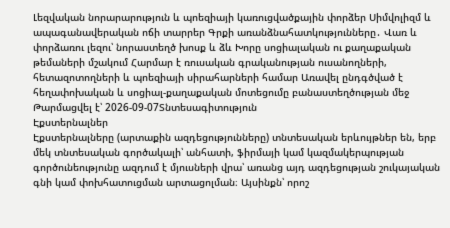Լեզվական նորարարություն և պոեզիայի կառուցվածքային փորձեր Սիմվոլիզմ և ապագանավերական ոճի տարրեր Գրքի առանձնահատկությունները․ Վառ և փորձառու լեզու՝ նորաստեղծ խոսք և ձև Խորը սոցիալական ու քաղաքական թեմաների մշակում Հարմար է ռուսական գրականության ուսանողների, հետազոտողների և պոեզիայի սիրահարների համար Առավել ընդգծված է հեղափոխական և սոցիալ-քաղաքական մոտեցումը բանաստեղծության մեջ
Թարմացվել է՝ 2026-09-07Տնտեսագիտություն
Էքստերնալներ
Էքստերնալները (արտաքին ազդեցությունները) տնտեսական երևույթներ են, երբ մեկ տնտեսական գործակալի՝ անհատի, ֆիրմայի կամ կազմակերպության գործունեությունը ազդում է մյուսների վրա՝ առանց այդ ազդեցության շուկայական գնի կամ փոխհատուցման արտացոլման։ Այսինքն՝ որոշ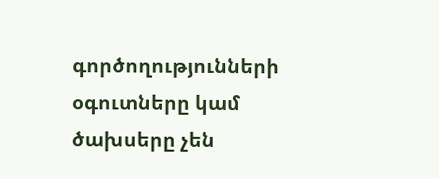գործողությունների օգուտները կամ ծախսերը չեն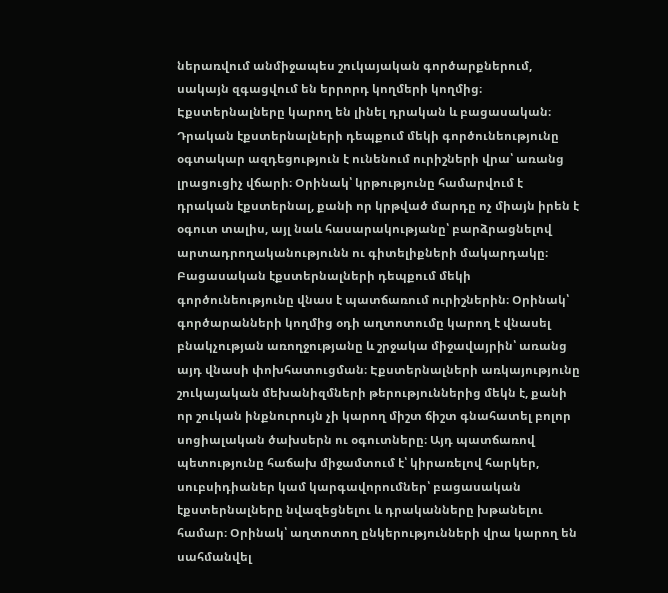ներառվում անմիջապես շուկայական գործարքներում, սակայն զգացվում են երրորդ կողմերի կողմից։ Էքստերնալները կարող են լինել դրական և բացասական։ Դրական էքստերնալների դեպքում մեկի գործունեությունը օգտակար ազդեցություն է ունենում ուրիշների վրա՝ առանց լրացուցիչ վճարի։ Օրինակ՝ կրթությունը համարվում է դրական էքստերնալ, քանի որ կրթված մարդը ոչ միայն իրեն է օգուտ տալիս, այլ նաև հասարակությանը՝ բարձրացնելով արտադրողականությունն ու գիտելիքների մակարդակը։ Բացասական էքստերնալների դեպքում մեկի գործունեությունը վնաս է պատճառում ուրիշներին։ Օրինակ՝ գործարանների կողմից օդի աղտոտումը կարող է վնասել բնակչության առողջությանը և շրջակա միջավայրին՝ առանց այդ վնասի փոխհատուցման։ Էքստերնալների առկայությունը շուկայական մեխանիզմների թերություններից մեկն է, քանի որ շուկան ինքնուրույն չի կարող միշտ ճիշտ գնահատել բոլոր սոցիալական ծախսերն ու օգուտները։ Այդ պատճառով պետությունը հաճախ միջամտում է՝ կիրառելով հարկեր, սուբսիդիաներ կամ կարգավորումներ՝ բացասական էքստերնալները նվազեցնելու և դրականները խթանելու համար։ Օրինակ՝ աղտոտող ընկերությունների վրա կարող են սահմանվել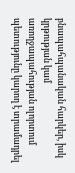բնապահպանական հարկեր, իսկ կրթության կամ առողջապահության ոլորտում պետությունը կարող է տրամադրել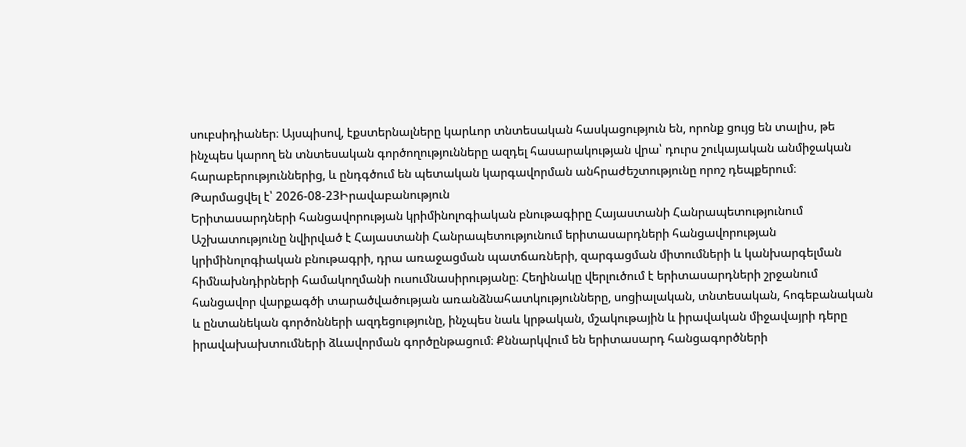սուբսիդիաներ։ Այսպիսով, էքստերնալները կարևոր տնտեսական հասկացություն են, որոնք ցույց են տալիս, թե ինչպես կարող են տնտեսական գործողությունները ազդել հասարակության վրա՝ դուրս շուկայական անմիջական հարաբերություններից, և ընդգծում են պետական կարգավորման անհրաժեշտությունը որոշ դեպքերում։
Թարմացվել է՝ 2026-08-23Իրավաբանություն
Երիտասարդների հանցավորության կրիմինոլոգիական բնութագիրը Հայաստանի Հանրապետությունում
Աշխատությունը նվիրված է Հայաստանի Հանրապետությունում երիտասարդների հանցավորության կրիմինոլոգիական բնութագրի, դրա առաջացման պատճառների, զարգացման միտումների և կանխարգելման հիմնախնդիրների համակողմանի ուսումնասիրությանը։ Հեղինակը վերլուծում է երիտասարդների շրջանում հանցավոր վարքագծի տարածվածության առանձնահատկությունները, սոցիալական, տնտեսական, հոգեբանական և ընտանեկան գործոնների ազդեցությունը, ինչպես նաև կրթական, մշակութային և իրավական միջավայրի դերը իրավախախտումների ձևավորման գործընթացում։ Քննարկվում են երիտասարդ հանցագործների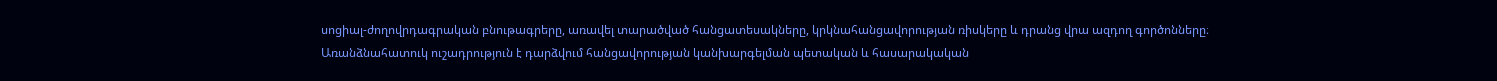սոցիալ-ժողովրդագրական բնութագրերը, առավել տարածված հանցատեսակները, կրկնահանցավորության ռիսկերը և դրանց վրա ազդող գործոնները։ Առանձնահատուկ ուշադրություն է դարձվում հանցավորության կանխարգելման պետական և հասարակական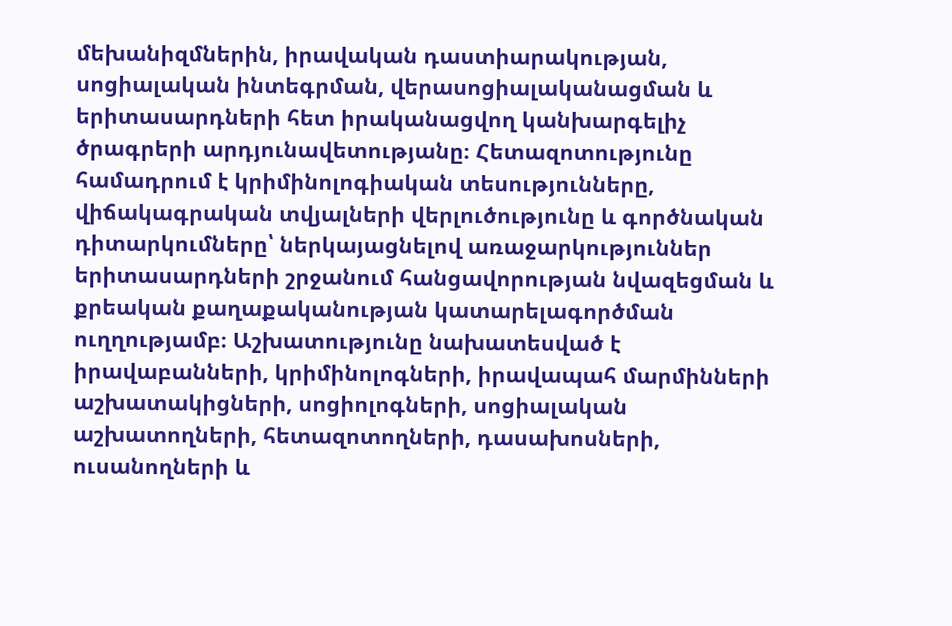մեխանիզմներին, իրավական դաստիարակության, սոցիալական ինտեգրման, վերասոցիալականացման և երիտասարդների հետ իրականացվող կանխարգելիչ ծրագրերի արդյունավետությանը։ Հետազոտությունը համադրում է կրիմինոլոգիական տեսությունները, վիճակագրական տվյալների վերլուծությունը և գործնական դիտարկումները՝ ներկայացնելով առաջարկություններ երիտասարդների շրջանում հանցավորության նվազեցման և քրեական քաղաքականության կատարելագործման ուղղությամբ։ Աշխատությունը նախատեսված է իրավաբանների, կրիմինոլոգների, իրավապահ մարմինների աշխատակիցների, սոցիոլոգների, սոցիալական աշխատողների, հետազոտողների, դասախոսների, ուսանողների և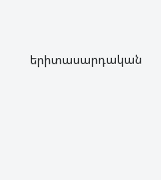երիտասարդական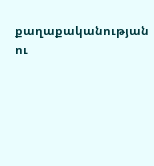քաղաքականության ու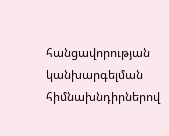հանցավորության կանխարգելման հիմնախնդիրներով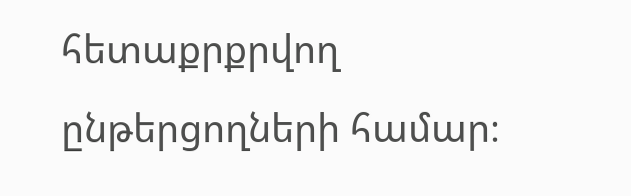հետաքրքրվող ընթերցողների համար։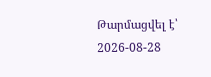Թարմացվել է՝ 2026-08-28